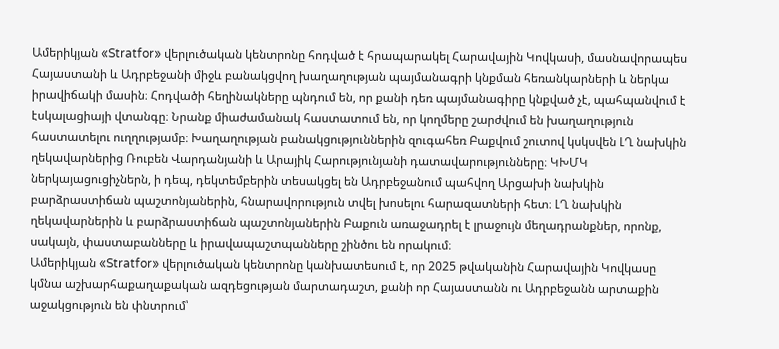Ամերիկյան «Stratfor» վերլուծական կենտրոնը հոդված է հրապարակել Հարավային Կովկասի, մասնավորապես Հայաստանի և Ադրբեջանի միջև բանակցվող խաղաղության պայմանագրի կնքման հեռանկարների և ներկա իրավիճակի մասին։ Հոդվածի հեղինակները պնդում են, որ քանի դեռ պայմանագիրը կնքված չէ, պահպանվում է էսկալացիայի վտանգը։ Նրանք միաժամանակ հաստատում են, որ կողմերը շարժվում են խաղաղություն հաստատելու ուղղությամբ։ Խաղաղության բանակցություններին զուգահեռ Բաքվում շուտով կսկսվեն ԼՂ նախկին ղեկավարներից Ռուբեն Վարդանյանի և Արայիկ Հարությունյանի դատավարությունները։ ԿԽՄԿ ներկայացուցիչներն, ի դեպ, դեկտեմբերին տեսակցել են Ադրբեջանում պահվող Արցախի նախկին բարձրաստիճան պաշտոնյաներին, հնարավորություն տվել խոսելու հարազատների հետ։ ԼՂ նախկին ղեկավարներին և բարձրաստիճան պաշտոնյաներին Բաքուն առաջադրել է լրաջույն մեղադրանքներ, որոնք, սակայն, փաստաբանները և իրավապաշտպանները շինծու են որակում։
Ամերիկյան «Stratfor» վերլուծական կենտրոնը կանխատեսում է, որ 2025 թվականին Հարավային Կովկասը կմնա աշխարհաքաղաքական ազդեցության մարտադաշտ, քանի որ Հայաստանն ու Ադրբեջանն արտաքին աջակցություն են փնտրում՝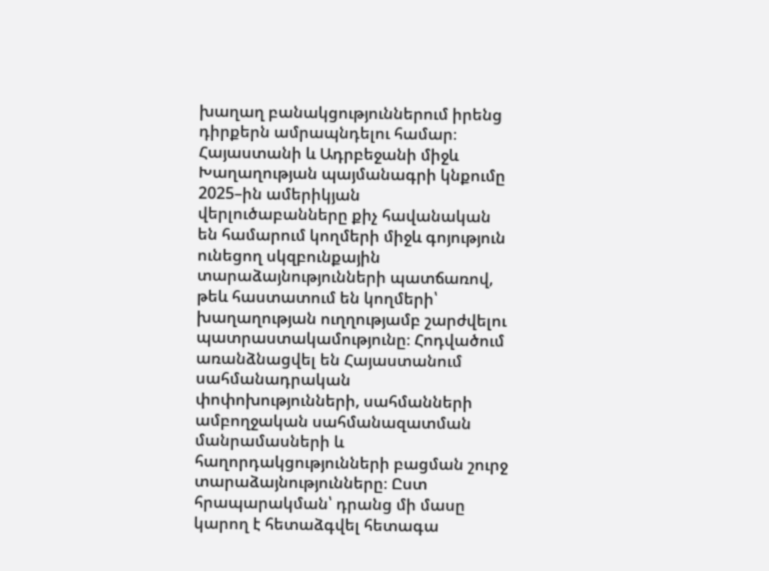խաղաղ բանակցություններում իրենց դիրքերն ամրապնդելու համար։
Հայաստանի և Ադրբեջանի միջև Խաղաղության պայմանագրի կնքումը 2025–ին ամերիկյան վերլուծաբանները քիչ հավանական են համարում կողմերի միջև գոյություն ունեցող սկզբունքային տարաձայնությունների պատճառով, թեև հաստատում են կողմերի՝ խաղաղության ուղղությամբ շարժվելու պատրաստակամությունը։ Հոդվածում առանձնացվել են Հայաստանում սահմանադրական փոփոխությունների, սահմանների ամբողջական սահմանազատման մանրամասների և հաղորդակցությունների բացման շուրջ տարաձայնությունները։ Ըստ հրապարակման՝ դրանց մի մասը կարող է հետաձգվել հետագա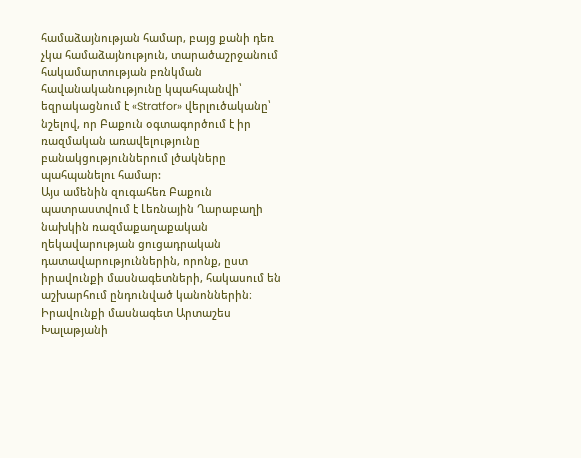համաձայնության համար, բայց քանի դեռ չկա համաձայնություն, տարածաշրջանում հակամարտության բռնկման հավանականությունը կպահպանվի՝ եզրակացնում է «Stratfor» վերլուծականը՝ նշելով, որ Բաքուն օգտագործում է իր ռազմական առավելությունը բանակցություններում լծակները պահպանելու համար:
Այս ամենին զուգահեռ Բաքուն պատրաստվում է Լեռնային Ղարաբաղի նախկին ռազմաքաղաքական ղեկավարության ցուցադրական դատավարություններին, որոնք, ըստ իրավունքի մասնագետների, հակասում են աշխարհում ընդունված կանոններին։ Իրավունքի մասնագետ Արտաշես Խալաթյանի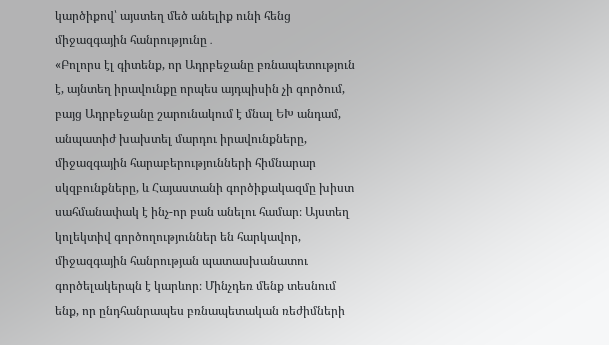կարծիքով՝ այստեղ մեծ անելիք ունի հենց միջազգային հանրությունը․
«Բոլորս էլ գիտենք, որ Ադրբեջանը բռնապետություն է, այնտեղ իրավունքը որպես այդպիսին չի գործում, բայց Ադրբեջանը շարունակում է մնալ ԵԽ անդամ, անպատիժ խախտել մարդու իրավունքները, միջազգային հարաբերությունների հիմնարար սկզբունքները, և Հայաստանի գործիքակազմը խիստ սահմանափակ է ինչ-որ բան անելու համար։ Այստեղ կոլեկտիվ գործողություններ են հարկավոր, միջազգային հանրության պատասխանատու գործելակերպն է կարևոր։ Մինչդեռ մենք տեսնում ենք, որ ընդհանրապես բռնապետական ռեժիմների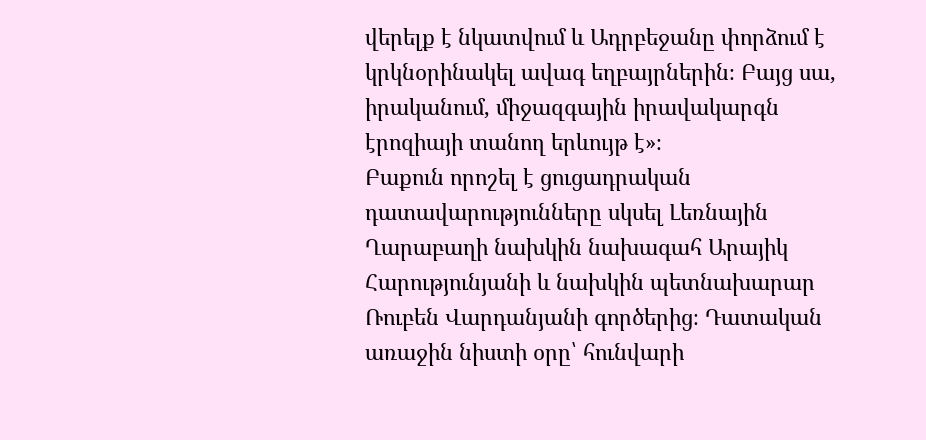վերելք է նկատվում և Ադրբեջանը փորձում է կրկնօրինակել ավագ եղբայրներին։ Բայց սա, իրականում, միջազգային իրավակարգն էրոզիայի տանող երևույթ է»։
Բաքուն որոշել է ցուցադրական դատավարությունները սկսել Լեռնային Ղարաբաղի նախկին նախագահ Արայիկ Հարությունյանի և նախկին պետնախարար Ռուբեն Վարդանյանի գործերից։ Դատական առաջին նիստի օրը՝ հունվարի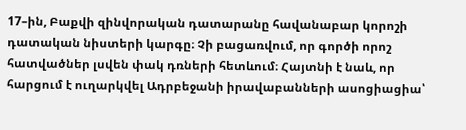17–ին, Բաքվի զինվորական դատարանը հավանաբար կորոշի դատական նիստերի կարգը։ Չի բացառվում, որ գործի որոշ հատվածներ լսվեն փակ դռների հետևում։ Հայտնի է նաև, որ հարցում է ուղարկվել Ադրբեջանի իրավաբանների ասոցիացիա՝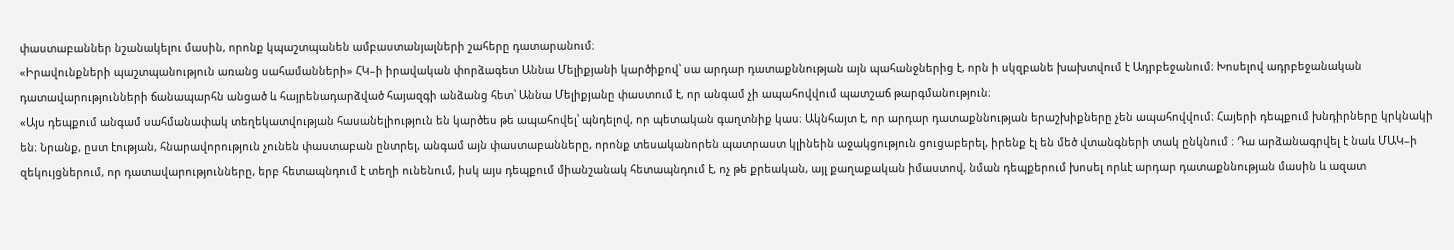փաստաբաններ նշանակելու մասին, որոնք կպաշտպանեն ամբաստանյալների շահերը դատարանում։
«Իրավունքների պաշտպանություն առանց սահամանների» ՀԿ–ի իրավական փորձագետ Աննա Մելիքյանի կարծիքով՝ սա արդար դատաքննության այն պահանջներից է, որն ի սկզբանե խախտվում է Ադրբեջանում։ Խոսելով ադրբեջանական դատավարությունների ճանապարհն անցած և հայրենադարձված հայազգի անձանց հետ՝ Աննա Մելիքյանը փաստում է, որ անգամ չի ապահովվում պատշաճ թարգմանություն։
«Այս դեպքում անգամ սահմանափակ տեղեկատվության հասանելիություն են կարծես թե ապահովել՝ պնդելով, որ պետական գաղտնիք կաս։ Ակնհայտ է, որ արդար դատաքննության երաշխիքները չեն ապահովվում։ Հայերի դեպքում խնդիրները կրկնակի են։ Նրանք, ըստ էության, հնարավորություն չունեն փաստաբան ընտրել, անգամ այն փաստաբանները, որոնք տեսականորեն պատրաստ կլինեին աջակցություն ցուցաբերել, իրենք էլ են մեծ վտանգների տակ ընկնում ։ Դա արձանագրվել է նաև ՄԱԿ–ի զեկույցներում, որ դատավարությունները, երբ հետապնդում է տեղի ունենում, իսկ այս դեպքում միանշանակ հետապնդում է, ոչ թե քրեական, այլ քաղաքական իմաստով, նման դեպքերում խոսել որևէ արդար դատաքննության մասին և ազատ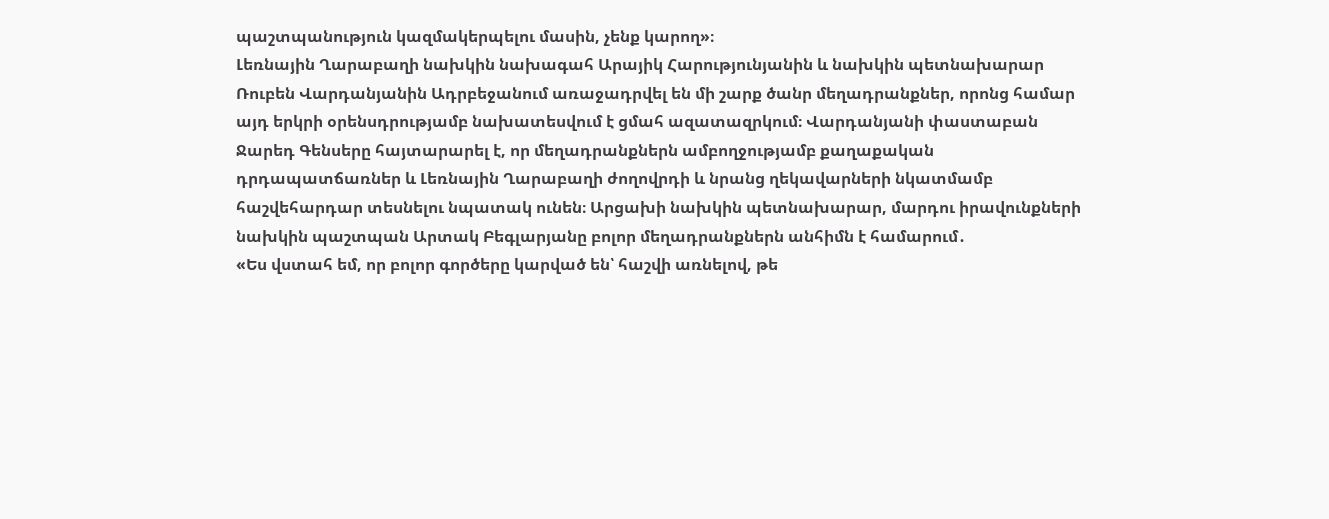պաշտպանություն կազմակերպելու մասին, չենք կարող»։
Լեռնային Ղարաբաղի նախկին նախագահ Արայիկ Հարությունյանին և նախկին պետնախարար Ռուբեն Վարդանյանին Ադրբեջանում առաջադրվել են մի շարք ծանր մեղադրանքներ, որոնց համար այդ երկրի օրենսդրությամբ նախատեսվում է ցմահ ազատազրկում։ Վարդանյանի փաստաբան Ջարեդ Գենսերը հայտարարել է, որ մեղադրանքներն ամբողջությամբ քաղաքական դրդապատճառներ և Լեռնային Ղարաբաղի ժողովրդի և նրանց ղեկավարների նկատմամբ հաշվեհարդար տեսնելու նպատակ ունեն։ Արցախի նախկին պետնախարար, մարդու իրավունքների նախկին պաշտպան Արտակ Բեգլարյանը բոլոր մեղադրանքներն անհիմն է համարում․
«Ես վստահ եմ, որ բոլոր գործերը կարված են՝ հաշվի առնելով, թե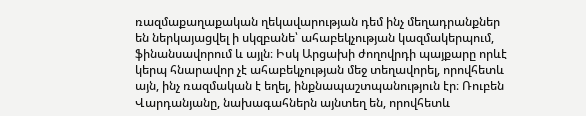ռազմաքաղաքական ղեկավարության դեմ ինչ մեղադրանքներ են ներկայացվել ի սկզբանե՝ ահաբեկչության կազմակերպում, ֆինանսավորում և այլն։ Իսկ Արցախի ժողովրդի պայքարը որևէ կերպ հնարավոր չէ ահաբեկչության մեջ տեղավորել, որովհետև այն, ինչ ռազմական է եղել, ինքնապաշտպանություն էր։ Ռուբեն Վարդանյանը, նախագահներն այնտեղ են, որովհետև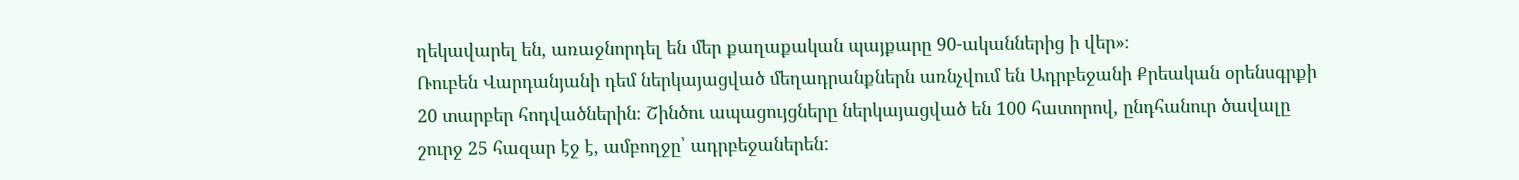ղեկավարել են, առաջնորդել են մեր քաղաքական պայքարը 90-ականներից ի վեր»։
Ռուբեն Վարդանյանի դեմ ներկայացված մեղադրանքներն առնչվում են Ադրբեջանի Քրեական օրենսգրքի 20 տարբեր հոդվածներին։ Շինծու ապացույցները ներկայացված են 100 հատորով, ընդհանուր ծավալը շուրջ 25 հազար էջ է, ամբողջը՝ ադրբեջաներեն: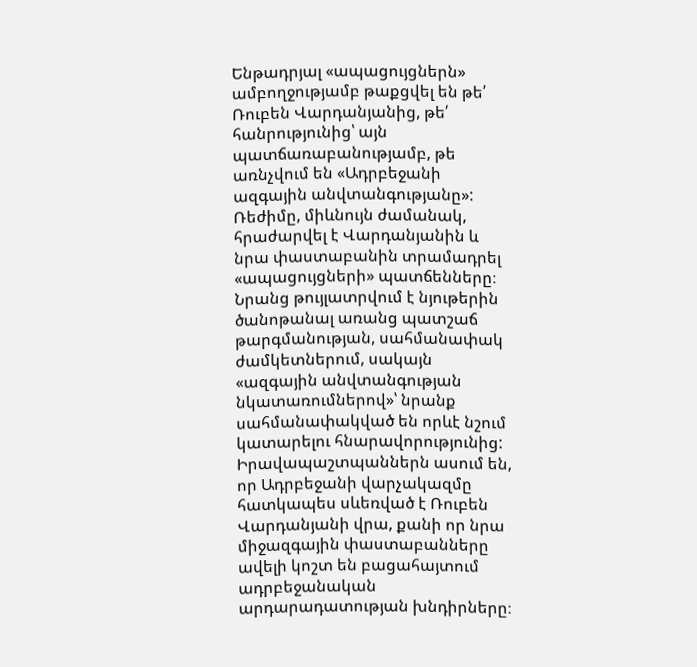Ենթադրյալ «ապացույցներն» ամբողջությամբ թաքցվել են թե՛ Ռուբեն Վարդանյանից, թե՛ հանրությունից՝ այն պատճառաբանությամբ, թե առնչվում են «Ադրբեջանի ազգային անվտանգությանը»: Ռեժիմը, միևնույն ժամանակ, հրաժարվել է Վարդանյանին և նրա փաստաբանին տրամադրել «ապացույցների» պատճենները։ Նրանց թույլատրվում է նյութերին ծանոթանալ առանց պատշաճ թարգմանության, սահմանափակ ժամկետներում, սակայն «ազգային անվտանգության նկատառումներով»՝ նրանք սահմանափակված են որևէ նշում կատարելու հնարավորությունից:
Իրավապաշտպաններն ասում են, որ Ադրբեջանի վարչակազմը հատկապես սևեռված է Ռուբեն Վարդանյանի վրա, քանի որ նրա միջազգային փաստաբանները ավելի կոշտ են բացահայտում ադրբեջանական արդարադատության խնդիրները։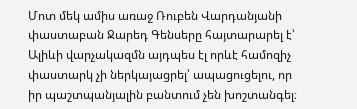Մոտ մեկ ամիս առաջ Ռուբեն Վարդանյանի փաստաբան Ջարեդ Գենսերը հայտարարել է՝ Ալիևի վարչակազմն այդպես էլ որևէ համոզիչ փաստարկ չի ներկայացրել՝ ապացուցելու, որ իր պաշտպանյալին բանտում չեն խոշտանգել։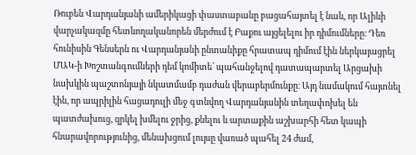Ռուբեն Վարդանյանի ամերիկացի փաստաբանը բացահայտել է նաև, որ Ալիևի վարչակազմը հետևողականորեն մերժում է Բաքու այցելելու իր դիմումները։ Դեռ հունիսին Գենսերն ու Վարդանյանի ընտանիքը հրատապ դիմում էին ներկայացրել ՄԱԿ-ի Խոշտանգումների դեմ կոմիտե՝ պահանջելով դատապարտել Արցախի նախկին պաշտոնյայի նկատմամբ դաժան վերաբերմունքը։ Այդ նամակում հայտնել էին, որ ապրիլին հացադուլի մեջ գտնվող Վարդանյանին տեղափոխել են պատժախուց, զրկել խմելու ջրից, քնելու և արտաքին աշխարհի հետ կապի հնարավորությունից, մենախցում լույսը վառած պահել 24 ժամ,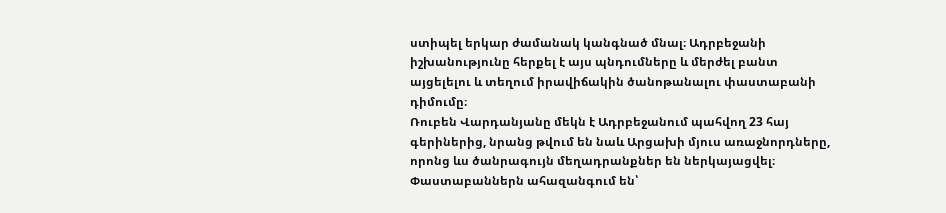ստիպել երկար ժամանակ կանգնած մնալ։ Ադրբեջանի իշխանությունը հերքել է այս պնդումները և մերժել բանտ այցելելու և տեղում իրավիճակին ծանոթանալու փաստաբանի դիմումը։
Ռուբեն Վարդանյանը մեկն է Ադրբեջանում պահվող 23 հայ գերիներից, նրանց թվում են նաև Արցախի մյուս առաջնորդները, որոնց ևս ծանրագույն մեղադրանքներ են ներկայացվել։ Փաստաբաններն ահազանգում են՝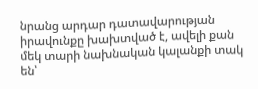նրանց արդար դատավարության իրավունքը խախտված է, ավելի քան մեկ տարի նախնական կալանքի տակ են՝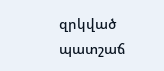զրկված պատշաճ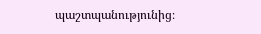պաշտպանությունից։